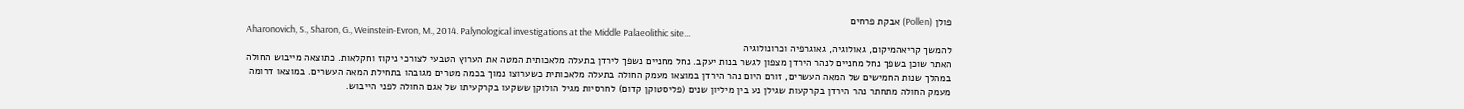פולן (Pollen) אבקת פרחים
Aharonovich, S., Sharon, G., Weinstein-Evron, M., 2014. Palynological investigations at the Middle Palaeolithic site...
להמשך קריאהמיקום, גאולוגיה, גאוגרפיה וכרונולוגיה
האתר שוכן בשפך נחל מחניים לנהר הירדן מצפון לגשר בנות יעקב. נחל מחניים נשפך לירדן בתעלה מלאכותית המטה את הערוץ הטבעי לצורכי ניקוז וחקלאות. כתוצאה מייבוש החולה במהלך שנות החמישים של המאה העשרים, זורם היום נהר הירדן במוצאו מעמק החולה בתעלה מלאכותית כשערוצו נמוך בכמה מטרים מגובהו בתחילת המאה העשרים. במוצאו דרומה מעמק החולה מתחתר נהר הירדן בקרקעות שגילן נע בין מיליון שנים (פליסטוקן קדום) לחרסיות מגיל הולוקן ששקעו בקרקעיתו של אגם החולה לפני הייבוש.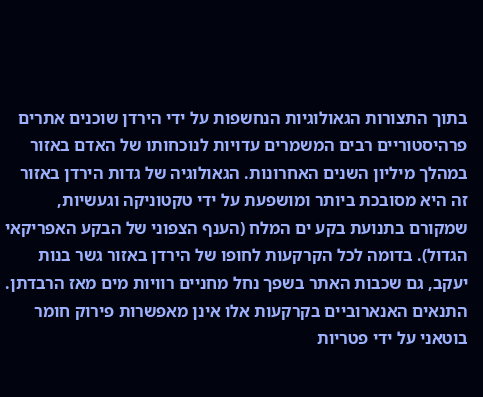בתוך התצורות הגאולוגיות הנחשפות על ידי הירדן שוכנים אתרים פרהיסטוריים רבים המשמרים עדויות לנוכחותו של האדם באזור במהלך מיליון השנים האחרונות. הגאולוגיה של גדות הירדן באזור זה היא מסובכת ביותר ומושפעת על ידי טקטוניקה וגעשיות, שמקורם בתנועת בקע ים המלח (הענף הצפוני של הבקע האפריקאי הגדול). בדומה לכל הקרקעות לחופו של הירדן באזור גשר בנות יעקב, גם שכבות האתר בשפך נחל מחניים רוויות מים מאז הרבדתן. התנאים האנארוביים בקרקעות אלו אינן מאפשרות פירוק חומר בוטאני על ידי פטריות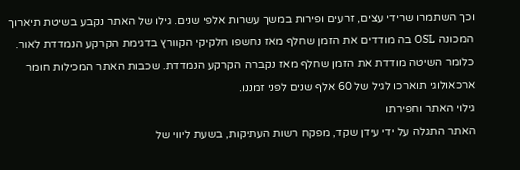וכך השתמרו שרידי עצים, זרעים ופירות במשך עשרות אלפי שנים. גילו של האתר נקבע בשיטת תיארוך המכונה OSL בה מודדים את הזמן שחלף מאז נחשפו חלקיקי הקוורץ בדגימת הקרקע הנמדדת לאור. כלומר השיטה מודדת את הזמן שחלף מאז נקברה הקרקע הנמדדת. שכבות האתר המכילות חומר ארכאולוגי תוארכו לגיל של 60 אלף שנים לפני זמננו.
גילוי האתר וחפירתו
האתר התגלה על ידי עידן שקד, מפקח רשות העתיקות, בשעת ליווי של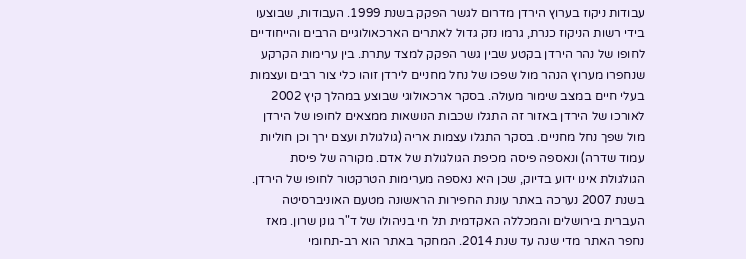עבודות ניקוז בערוץ הירדן מדרום לגשר הפקק בשנת 1999. העבודות, שבוצעו בידי רשות הניקוז כנרת, גרמו נזק גדול לאתרים הארכאולוגיים הרבים והייחודיים לחופו של נהר הירדן בקטע שבין גשר הפקק למצד עתרת. בין ערימות הקרקע שנחפרו מערוץ הנהר מול שפכו של נחל מחניים לירדן זוהו כלי צור רבים ועצמות בעלי חיים במצב שימור מעולה. בסקר ארכאולוגי שבוצע במהלך קיץ 2002 לאורכו של הירדן באזור זה התגלו שכבות הנושאות ממצאים לחופו של הירדן מול שפך נחל מחניים. בסקר התגלו עצמות אריה (גולגולת ועצם ירך וכן חוליות עמוד שדרה) ונאספה פיסה מכיפת הגולגולת של אדם. מקורה של פיסת הגולגולת אינו ידוע בדיוק, שכן היא נאספה מערימות הטרקטור לחופו של הירדן.
בשנת 2007 נערכה באתר עונת החפירות הראשונה מטעם האוניברסיטה העברית בירושלים והמכללה האקדמית תל חי בניהולו של ד"ר גונן שרון. מאז נחפר האתר מדי שנה עד שנת 2014. המחקר באתר הוא רב-תחומי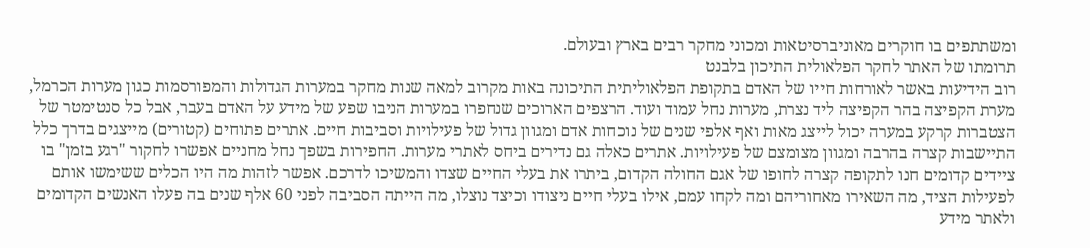ומשתתפים בו חוקרים מאוניברסיטאות ומכוני מחקר רבים בארץ ובעולם.
תרומתו של האתר לחקר הפלאולית התיכון בלבנט
רוב הידיעות באשר לאורחות חייו של האדם בתקופת הפלאוליתית התיכונה באות מקרוב למאה שנות מחקר במערות הגדולות והמפורסמות כגון מערות הכרמל, מערת הקפיצה בהר הקפיצה ליד נצרת, מערות נחל עמוד ועוד. הרצפים הארוכים שנחפרו במערות הניבו שפע של מידע על האדם בעבר, אבל כל סנטימטר של הצטברות קרקע במערה יכול לייצג מאות ואף אלפי שנים של נוכחות אדם ומגוון גדול של פעילויות וסביבות חיים. אתרים פתוחים (קטורים) מייצגים בדרך כלל התיישבות קצרה בהרבה ומגוון מצומצם של פעילויות. אתרים כאלה גם נדירים ביחס לאתרי מערות. החפירות בשפך נחל מחניים אפשרו לחקור "רגע בזמן" בו ציידים קדומים חנו לתקופה קצרה לחופו של אגם החולה הקדום, ביתרו את בעלי החיים שצדו והמשיכו לדרכם. אפשר לזהות מה היו הכלים ששימשו אותם לפעילות הציד, מה השאירו מאחוריהם ומה לקחו עמם, אילו בעלי חיים ניצודו וכיצד נוצלו, מה הייתה הסביבה לפני 60 אלף שנים בה פעלו האנשים הקדומים ולאתר מידע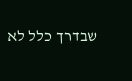שבדרך כלל לא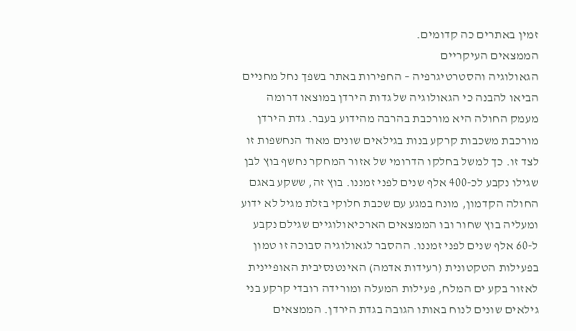זמין באתרים כה קדומים.
הממצאים העיקריים
הגאולוגיה והסטרטיגרפיה – החפירות באתר בשפך נחל מחניים הביאו להבנה כי הגאולוגיה של גדות הירדן במוצאו דרומה מעמק החולה היא מורכבת בהרבה מהידוע בעבר. גדת הירדן מורכבת משכבות קרקע בנות בגילאים שונים מאוד הנחשפות זו לצד זו. כך למשל בחלקו הדרומי של אזור המחקר נחשף בוץ לבן שגילו נקבע לכ-400 אלף שנים לפני זמננו. בוץ זה, ששקע באגם החולה הקדמון, מונח במגע עם שכבת חלוקי בזלת מגיל לא ידוע ומעליה בוץ שחור ובו הממצאים הארכיאולוגיים שגילם נקבע ל-60 אלף שנים לפני זמננו. ההסבר לגאולוגיה סבוכה זו טמון בפעילות הטקטונית (רעידות אדמה) האינטנסיבית האופיינית לאזור בקע ים המלח, פעילות המעלה ומורידה רובדי קרקע בני גילאים שונים לנוח באותו הגובה בגדת הירדן. הממצאים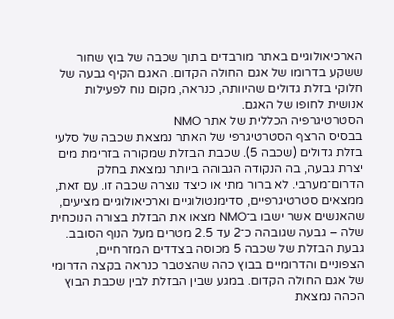הארכיאולוגיים באתר מורבדים בתוך שכבה של בוץ שחור ששקע בדרומו של אגם החולה הקדום. האגם הקיף גבעה של חלוקי בזלת גדולים שהיוותה, כנראה, מקום נוח לפעילות אנושית לחופו של האגם.
הסטרטיגרפיה הכללית של אתר NMO
בבסיס הרצף הסטרטיגרפי של האתר נמצאת שכבה של סלעי בזלת גדולים (שכבה 5). שכבת הבזלת שמקורה בזרימת מים יצרת גבעה, בה הנקודה הגבוהה ביותר נמצאת בחלק הדרום־מערבי. לא ברור מתי או כיצד נוצרה שכבה זו. עם זאת, ממצאים סטרטיגרפיים, סדימנטולוגיים וארכיאולוגיים מציעים, שהאנשים אשר ישבו ב־NMO מצאו את הבזלת בצורה הנוכחית שלה – גבעה שגובהה כ־2 עד 2.5 מטרים מעל הנוף הסובב.
גבעת הבזלת של שכבה 5 מכוסה בצדדים המזרחיים, הצפוניים והדרומיים בבוץ כהה שהצטבר כנראה בקצה הדרומי של אגם החולה הקדום. במגע שבין הבזלת לבין שכבת הבוץ הכהה נמצאת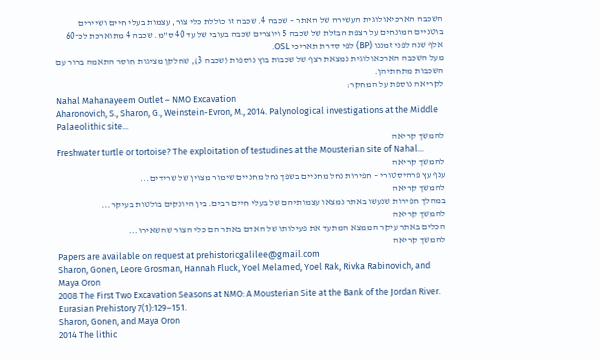השכבה הארכיאולוגית העשירה של האתר – שכבה 4. שכבה זו כוללת כלי צור, עצמות בעלי חיים ושיירים בוטניים המונחים על רצפת הבזלת של שכבה 5 ויוצרים שכבה בעובי של עד 40 ס"מ. שכבה 4 מתוארכת לכ־60 אלף שנה לפני זמננו (BP) לפי סדרת תאריכי OSL.
מעל השכבה הארכאולוגית נמצאת רצף של שכבות בוץ נוספות (שכבה 3), שחלקן מציגות חוסר התאמה ברור עם השכבות מתחתיהן.
לקריאה נוספת על המחקר:
Nahal Mahanayeem Outlet – NMO Excavation
Aharonovich, S., Sharon, G., Weinstein-Evron, M., 2014. Palynological investigations at the Middle Palaeolithic site...
להמשך קריאה
Freshwater turtle or tortoise? The exploitation of testudines at the Mousterian site of Nahal...
להמשך קריאה
ענף עץ פרהיסטורי – חפירות נחל מחניים בשפך נחל מחניים שימור מצוין של שרידים...
להמשך קריאה
במהלך חפירות שנעשו באתר נמצאו עצמותיהם של בעלי חיים רבים. בין היונקים בולטות בעיקר...
להמשך קריאה
הכלים באתר עיקר הממצא המתעד את פעילותו של האדם באתר הם כלי הצור שהשאירו...
להמשך קריאה
Papers are available on request at prehistoricgalilee@gmail.com
Sharon, Gonen, Leore Grosman, Hannah Fluck, Yoel Melamed, Yoel Rak, Rivka Rabinovich, and Maya Oron
2008 The First Two Excavation Seasons at NMO: A Mousterian Site at the Bank of the Jordan River. Eurasian Prehistory 7(1):129–151.
Sharon, Gonen, and Maya Oron
2014 The lithic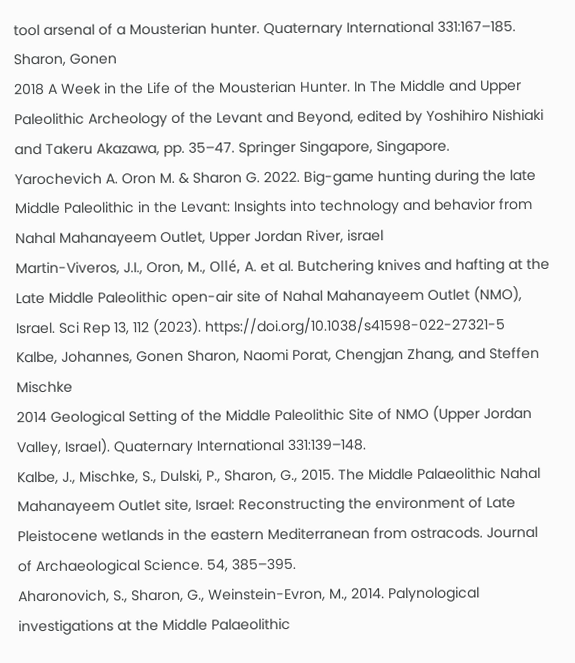tool arsenal of a Mousterian hunter. Quaternary International 331:167–185.
Sharon, Gonen
2018 A Week in the Life of the Mousterian Hunter. In The Middle and Upper Paleolithic Archeology of the Levant and Beyond, edited by Yoshihiro Nishiaki and Takeru Akazawa, pp. 35–47. Springer Singapore, Singapore.
Yarochevich A. Oron M. & Sharon G. 2022. Big-game hunting during the late Middle Paleolithic in the Levant: Insights into technology and behavior from Nahal Mahanayeem Outlet, Upper Jordan River, israel
Martin-Viveros, J.I., Oron, M., Ollé, A. et al. Butchering knives and hafting at the Late Middle Paleolithic open-air site of Nahal Mahanayeem Outlet (NMO), Israel. Sci Rep 13, 112 (2023). https://doi.org/10.1038/s41598-022-27321-5
Kalbe, Johannes, Gonen Sharon, Naomi Porat, Chengjan Zhang, and Steffen Mischke
2014 Geological Setting of the Middle Paleolithic Site of NMO (Upper Jordan Valley, Israel). Quaternary International 331:139–148.
Kalbe, J., Mischke, S., Dulski, P., Sharon, G., 2015. The Middle Palaeolithic Nahal Mahanayeem Outlet site, Israel: Reconstructing the environment of Late Pleistocene wetlands in the eastern Mediterranean from ostracods. Journal of Archaeological Science. 54, 385–395.
Aharonovich, S., Sharon, G., Weinstein-Evron, M., 2014. Palynological investigations at the Middle Palaeolithic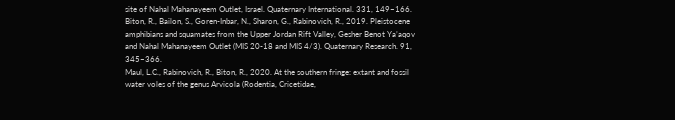site of Nahal Mahanayeem Outlet, Israel. Quaternary International. 331, 149–166.
Biton, R., Bailon, S., Goren-Inbar, N., Sharon, G., Rabinovich, R., 2019. Pleistocene amphibians and squamates from the Upper Jordan Rift Valley, Gesher Benot Ya’aqov and Nahal Mahanayeem Outlet (MIS 20-18 and MIS 4/3). Quaternary Research. 91, 345–366.
Maul, L.C., Rabinovich, R., Biton, R., 2020. At the southern fringe: extant and fossil water voles of the genus Arvicola (Rodentia, Cricetidae,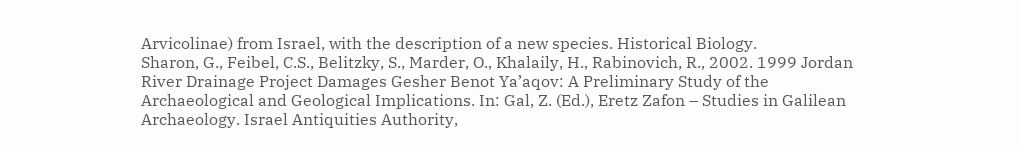Arvicolinae) from Israel, with the description of a new species. Historical Biology.
Sharon, G., Feibel, C.S., Belitzky, S., Marder, O., Khalaily, H., Rabinovich, R., 2002. 1999 Jordan River Drainage Project Damages Gesher Benot Ya’aqov: A Preliminary Study of the Archaeological and Geological Implications. In: Gal, Z. (Ed.), Eretz Zafon – Studies in Galilean Archaeology. Israel Antiquities Authority,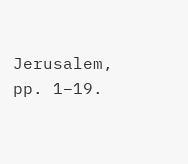Jerusalem, pp. 1–19.